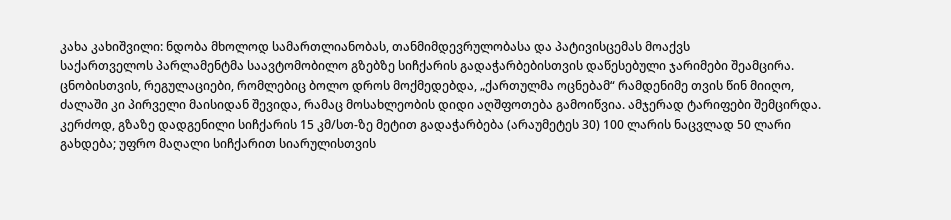კახა კახიშვილი: ნდობა მხოლოდ სამართლიანობას, თანმიმდევრულობასა და პატივისცემას მოაქვს
საქართველოს პარლამენტმა საავტომობილო გზებზე სიჩქარის გადაჭარბებისთვის დაწესებული ჯარიმები შეამცირა. ცნობისთვის, რეგულაციები, რომლებიც ბოლო დროს მოქმედებდა, „ქართულმა ოცნებამ“ რამდენიმე თვის წინ მიიღო, ძალაში კი პირველი მაისიდან შევიდა, რამაც მოსახლეობის დიდი აღშფოთება გამოიწვია. ამჯერად ტარიფები შემცირდა. კერძოდ, გზაზე დადგენილი სიჩქარის 15 კმ/სთ-ზე მეტით გადაჭარბება (არაუმეტეს 30) 100 ლარის ნაცვლად 50 ლარი გახდება; უფრო მაღალი სიჩქარით სიარულისთვის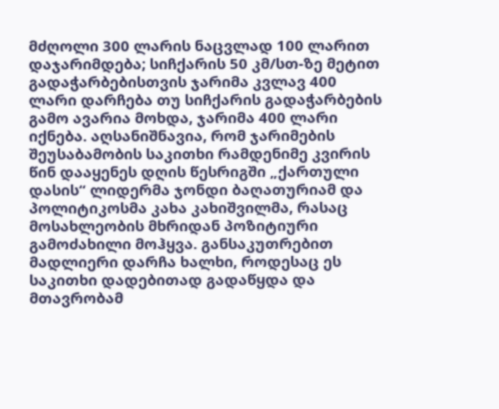მძღოლი 300 ლარის ნაცვლად 100 ლარით დაჯარიმდება; სიჩქარის 50 კმ/სთ-ზე მეტით გადაჭარბებისთვის ჯარიმა კვლავ 400 ლარი დარჩება თუ სიჩქარის გადაჭარბების გამო ავარია მოხდა, ჯარიმა 400 ლარი იქნება. აღსანიშნავია, რომ ჯარიმების შეუსაბამობის საკითხი რამდენიმე კვირის წინ დააყენეს დღის წესრიგში „ქართული დასის“ ლიდერმა ჯონდი ბაღათურიამ და პოლიტიკოსმა კახა კახიშვილმა, რასაც მოსახლეობის მხრიდან პოზიტიური გამოძახილი მოჰყვა. განსაკუთრებით მადლიერი დარჩა ხალხი, როდესაც ეს საკითხი დადებითად გადაწყდა და მთავრობამ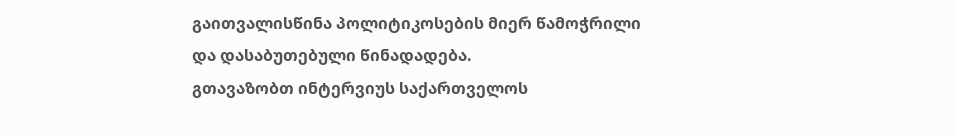გაითვალისწინა პოლიტიკოსების მიერ წამოჭრილი და დასაბუთებული წინადადება.
გთავაზობთ ინტერვიუს საქართველოს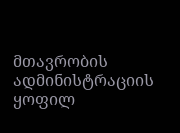მთავრობის ადმინისტრაციის ყოფილ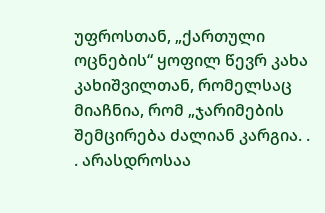უფროსთან, „ქართული ოცნების“ ყოფილ წევრ კახა კახიშვილთან, რომელსაც მიაჩნია, რომ „ჯარიმების შემცირება ძალიან კარგია. . . არასდროსაა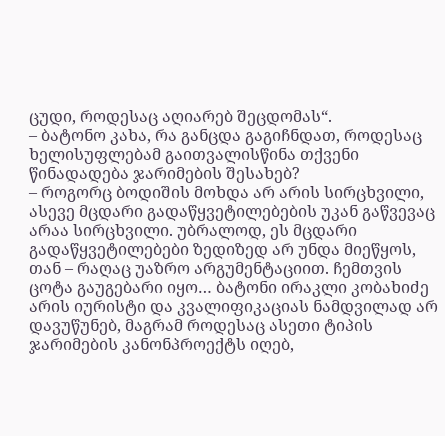ცუდი, როდესაც აღიარებ შეცდომას“.
– ბატონო კახა, რა განცდა გაგიჩნდათ, როდესაც ხელისუფლებამ გაითვალისწინა თქვენი წინადადება ჯარიმების შესახებ?
– როგორც ბოდიშის მოხდა არ არის სირცხვილი, ასევე მცდარი გადაწყვეტილებების უკან გაწვევაც არაა სირცხვილი. უბრალოდ, ეს მცდარი გადაწყვეტილებები ზედიზედ არ უნდა მიეწყოს, თან – რაღაც უაზრო არგუმენტაციით. ჩემთვის ცოტა გაუგებარი იყო… ბატონი ირაკლი კობახიძე არის იურისტი და კვალიფიკაციას ნამდვილად არ დავუწუნებ, მაგრამ როდესაც ასეთი ტიპის ჯარიმების კანონპროექტს იღებ,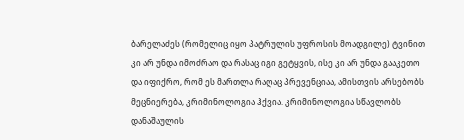ბარელაძეს (რომელიც იყო პატრულის უფროსის მოადგილე) ტვინით კი არ უნდა იმოძრაო და რასაც იგი გეტყვის, ისე კი არ უნდა გააკეთო და იფიქრო, რომ ეს მართლა რაღაც პრევენციაა, ამისთვის არსებობს მეცნიერება, კრიმინოლოგია ჰქვია. კრიმინოლოგია სწავლობს დანაშაულის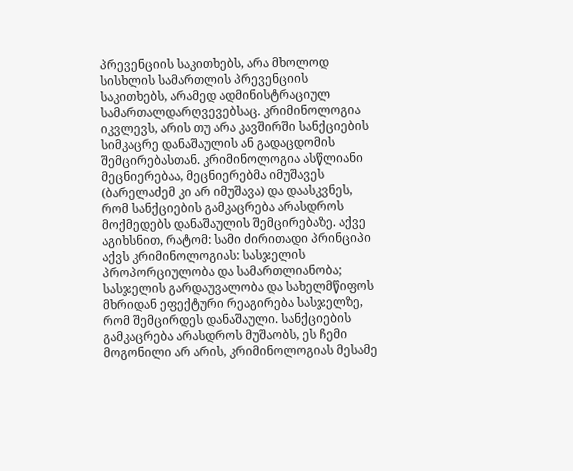პრევენციის საკითხებს, არა მხოლოდ სისხლის სამართლის პრევენციის საკითხებს, არამედ ადმინისტრაციულ სამართალდარღვევებსაც. კრიმინოლოგია იკვლევს, არის თუ არა კავშირში სანქციების სიმკაცრე დანაშაულის ან გადაცდომის შემცირებასთან. კრიმინოლოგია ასწლიანი მეცნიერებაა, მეცნიერებმა იმუშავეს (ბარელაძემ კი არ იმუშავა) და დაასკვნეს, რომ სანქციების გამკაცრება არასდროს მოქმედებს დანაშაულის შემცირებაზე. აქვე აგიხსნით, რატომ: სამი ძირითადი პრინციპი აქვს კრიმინოლოგიას: სასჯელის პროპორციულობა და სამართლიანობა; სასჯელის გარდაუვალობა და სახელმწიფოს მხრიდან ეფექტური რეაგირება სასჯელზე, რომ შემცირდეს დანაშაული. სანქციების გამკაცრება არასდროს მუშაობს, ეს ჩემი მოგონილი არ არის, კრიმინოლოგიას მესამე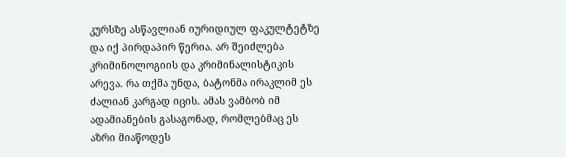კურსზე ასწავლიან იურიდიულ ფაკულტეტზე და იქ პირდაპირ წერია. არ შეიძლება კრიმინოლოგიის და კრიმინალისტიკის არევა. რა თქმა უნდა, ბატონმა ირაკლიმ ეს ძალიან კარგად იცის. ამას ვამბობ იმ ადამიანების გასაგონად, რომლებმაც ეს აზრი მიაწოდეს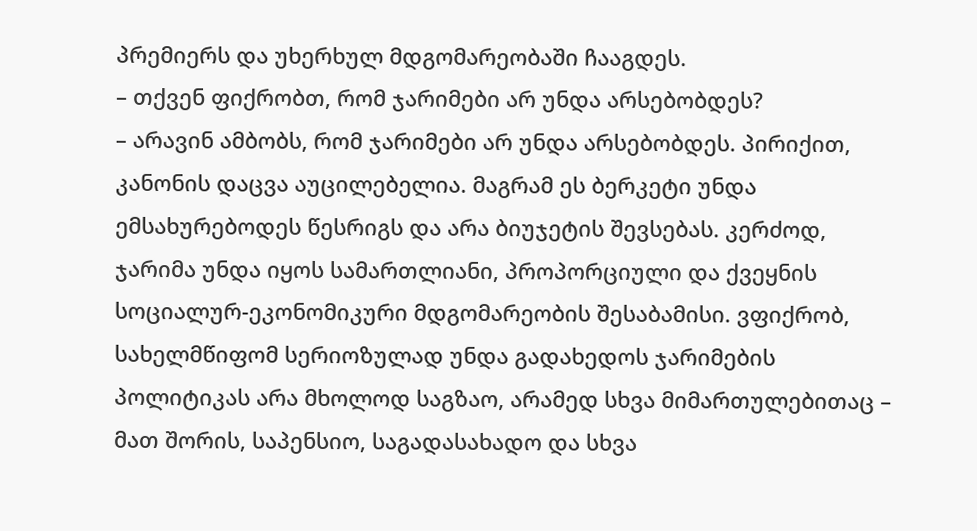პრემიერს და უხერხულ მდგომარეობაში ჩააგდეს.
– თქვენ ფიქრობთ, რომ ჯარიმები არ უნდა არსებობდეს?
– არავინ ამბობს, რომ ჯარიმები არ უნდა არსებობდეს. პირიქით, კანონის დაცვა აუცილებელია. მაგრამ ეს ბერკეტი უნდა ემსახურებოდეს წესრიგს და არა ბიუჯეტის შევსებას. კერძოდ, ჯარიმა უნდა იყოს სამართლიანი, პროპორციული და ქვეყნის სოციალურ-ეკონომიკური მდგომარეობის შესაბამისი. ვფიქრობ, სახელმწიფომ სერიოზულად უნდა გადახედოს ჯარიმების პოლიტიკას არა მხოლოდ საგზაო, არამედ სხვა მიმართულებითაც – მათ შორის, საპენსიო, საგადასახადო და სხვა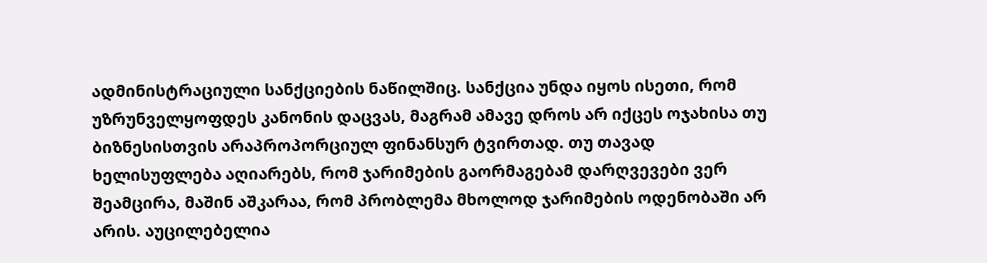ადმინისტრაციული სანქციების ნაწილშიც. სანქცია უნდა იყოს ისეთი, რომ უზრუნველყოფდეს კანონის დაცვას, მაგრამ ამავე დროს არ იქცეს ოჯახისა თუ ბიზნესისთვის არაპროპორციულ ფინანსურ ტვირთად. თუ თავად ხელისუფლება აღიარებს, რომ ჯარიმების გაორმაგებამ დარღვევები ვერ შეამცირა, მაშინ აშკარაა, რომ პრობლემა მხოლოდ ჯარიმების ოდენობაში არ არის. აუცილებელია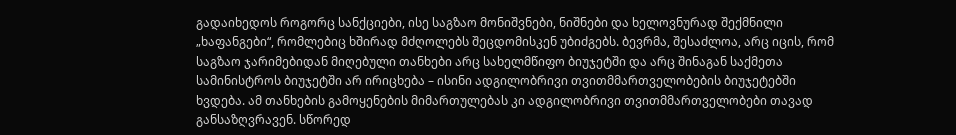გადაიხედოს როგორც სანქციები, ისე საგზაო მონიშვნები, ნიშნები და ხელოვნურად შექმნილი „ხაფანგები“, რომლებიც ხშირად მძღოლებს შეცდომისკენ უბიძგებს. ბევრმა, შესაძლოა, არც იცის, რომ საგზაო ჯარიმებიდან მიღებული თანხები არც სახელმწიფო ბიუჯეტში და არც შინაგან საქმეთა სამინისტროს ბიუჯეტში არ ირიცხება – ისინი ადგილობრივი თვითმმართველობების ბიუჯეტებში ხვდება. ამ თანხების გამოყენების მიმართულებას კი ადგილობრივი თვითმმართველობები თავად განსაზღვრავენ. სწორედ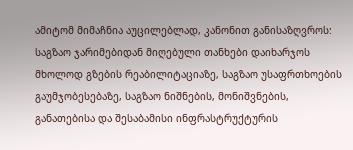ამიტომ მიმაჩნია აუცილებლად, კანონით განისაზღვროს: საგზაო ჯარიმებიდან მიღებული თანხები დაიხარჯოს მხოლოდ გზების რეაბილიტაციაზე, საგზაო უსაფრთხოების გაუმჯობესებაზე, საგზაო ნიშნების, მონიშვნების, განათებისა და შესაბამისი ინფრასტრუქტურის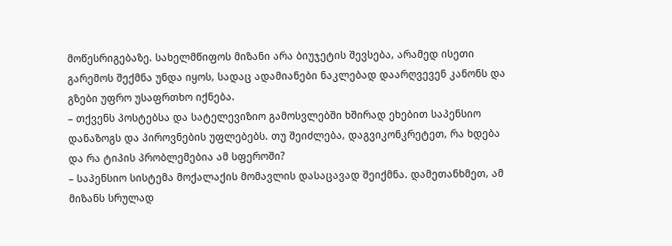მოწესრიგებაზე. სახელმწიფოს მიზანი არა ბიუჯეტის შევსება, არამედ ისეთი გარემოს შექმნა უნდა იყოს, სადაც ადამიანები ნაკლებად დაარღვევენ კანონს და გზები უფრო უსაფრთხო იქნება.
– თქვენს პოსტებსა და სატელევიზიო გამოსვლებში ხშირად ეხებით საპენსიო დანაზოგს და პიროვნების უფლებებს. თუ შეიძლება, დაგვიკონკრეტეთ, რა ხდება და რა ტიპის პრობლემებია ამ სფეროში?
– საპენსიო სისტემა მოქალაქის მომავლის დასაცავად შეიქმნა. დამეთანხმეთ, ამ მიზანს სრულად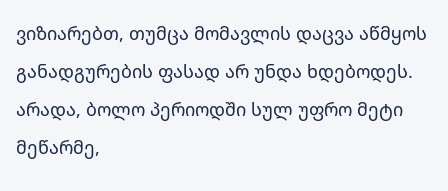ვიზიარებთ, თუმცა მომავლის დაცვა აწმყოს განადგურების ფასად არ უნდა ხდებოდეს. არადა, ბოლო პერიოდში სულ უფრო მეტი მეწარმე,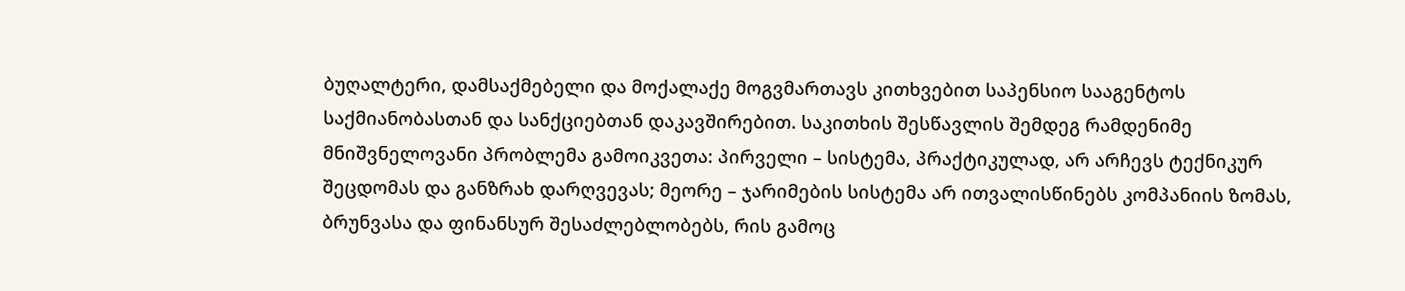ბუღალტერი, დამსაქმებელი და მოქალაქე მოგვმართავს კითხვებით საპენსიო სააგენტოს საქმიანობასთან და სანქციებთან დაკავშირებით. საკითხის შესწავლის შემდეგ რამდენიმე მნიშვნელოვანი პრობლემა გამოიკვეთა: პირველი – სისტემა, პრაქტიკულად, არ არჩევს ტექნიკურ შეცდომას და განზრახ დარღვევას; მეორე – ჯარიმების სისტემა არ ითვალისწინებს კომპანიის ზომას, ბრუნვასა და ფინანსურ შესაძლებლობებს, რის გამოც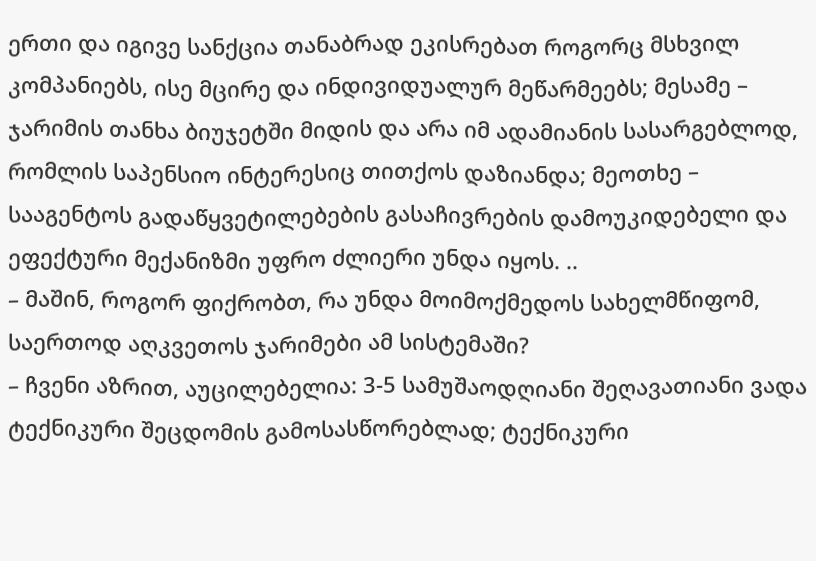ერთი და იგივე სანქცია თანაბრად ეკისრებათ როგორც მსხვილ კომპანიებს, ისე მცირე და ინდივიდუალურ მეწარმეებს; მესამე – ჯარიმის თანხა ბიუჯეტში მიდის და არა იმ ადამიანის სასარგებლოდ, რომლის საპენსიო ინტერესიც თითქოს დაზიანდა; მეოთხე – სააგენტოს გადაწყვეტილებების გასაჩივრების დამოუკიდებელი და ეფექტური მექანიზმი უფრო ძლიერი უნდა იყოს. ..
– მაშინ, როგორ ფიქრობთ, რა უნდა მოიმოქმედოს სახელმწიფომ, საერთოდ აღკვეთოს ჯარიმები ამ სისტემაში?
– ჩვენი აზრით, აუცილებელია: 3-5 სამუშაოდღიანი შეღავათიანი ვადა ტექნიკური შეცდომის გამოსასწორებლად; ტექნიკური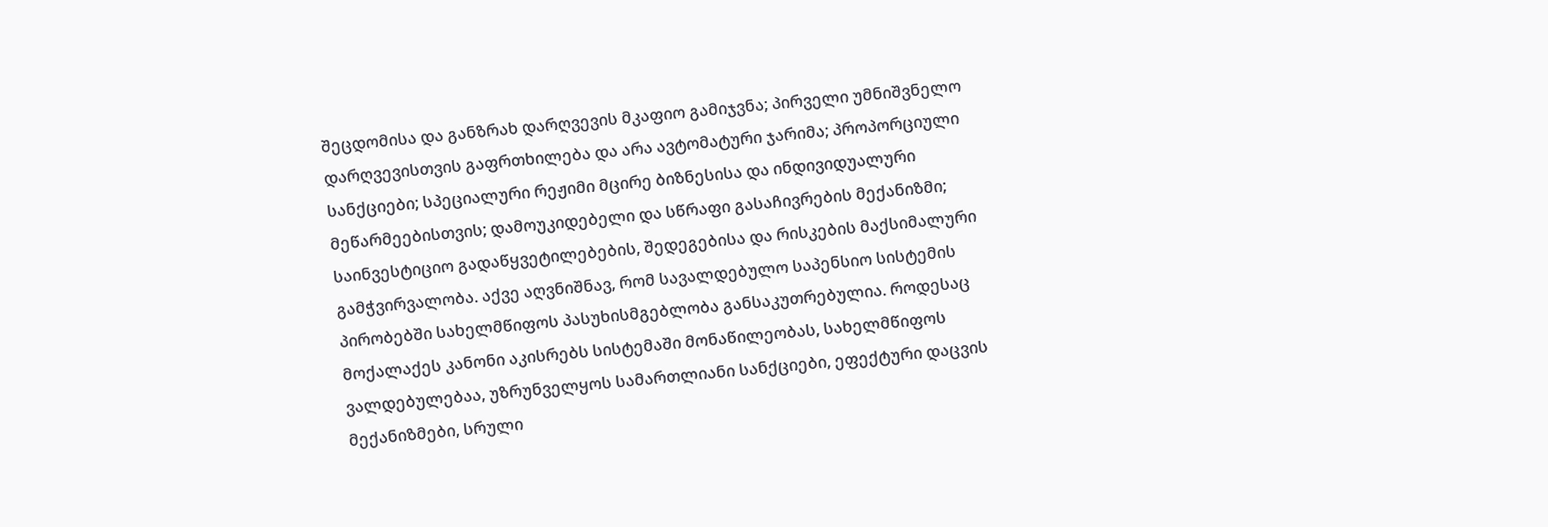შეცდომისა და განზრახ დარღვევის მკაფიო გამიჯვნა; პირველი უმნიშვნელო დარღვევისთვის გაფრთხილება და არა ავტომატური ჯარიმა; პროპორციული სანქციები; სპეციალური რეჟიმი მცირე ბიზნესისა და ინდივიდუალური მეწარმეებისთვის; დამოუკიდებელი და სწრაფი გასაჩივრების მექანიზმი; საინვესტიციო გადაწყვეტილებების, შედეგებისა და რისკების მაქსიმალური გამჭვირვალობა. აქვე აღვნიშნავ, რომ სავალდებულო საპენსიო სისტემის პირობებში სახელმწიფოს პასუხისმგებლობა განსაკუთრებულია. როდესაც მოქალაქეს კანონი აკისრებს სისტემაში მონაწილეობას, სახელმწიფოს ვალდებულებაა, უზრუნველყოს სამართლიანი სანქციები, ეფექტური დაცვის მექანიზმები, სრული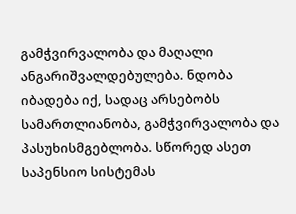გამჭვირვალობა და მაღალი ანგარიშვალდებულება. ნდობა იბადება იქ, სადაც არსებობს სამართლიანობა, გამჭვირვალობა და პასუხისმგებლობა. სწორედ ასეთ საპენსიო სისტემას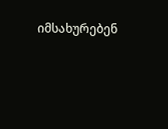იმსახურებენ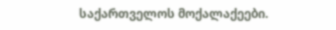საქართველოს მოქალაქეები.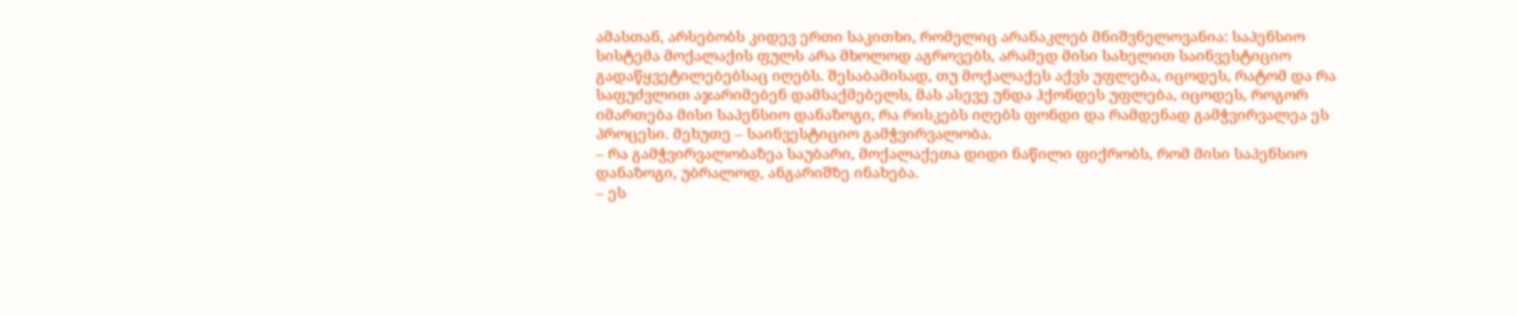ამასთან, არსებობს კიდევ ერთი საკითხი, რომელიც არანაკლებ მნიშვნელოვანია: საპენსიო სისტემა მოქალაქის ფულს არა მხოლოდ აგროვებს, არამედ მისი სახელით საინვესტიციო გადაწყვეტილებებსაც იღებს. შესაბამისად, თუ მოქალაქეს აქვს უფლება, იცოდეს, რატომ და რა საფუძვლით აჯარიმებენ დამსაქმებელს, მას ასევე უნდა ჰქონდეს უფლება, იცოდეს, როგორ იმართება მისი საპენსიო დანაზოგი, რა რისკებს იღებს ფონდი და რამდენად გამჭვირვალეა ეს პროცესი. მეხუთე – საინვესტიციო გამჭვირვალობა.
– რა გამჭვირვალობაზეა საუბარი, მოქალაქეთა დიდი ნაწილი ფიქრობს, რომ მისი საპენსიო დანაზოგი, უბრალოდ, ანგარიშზე ინახება.
– ეს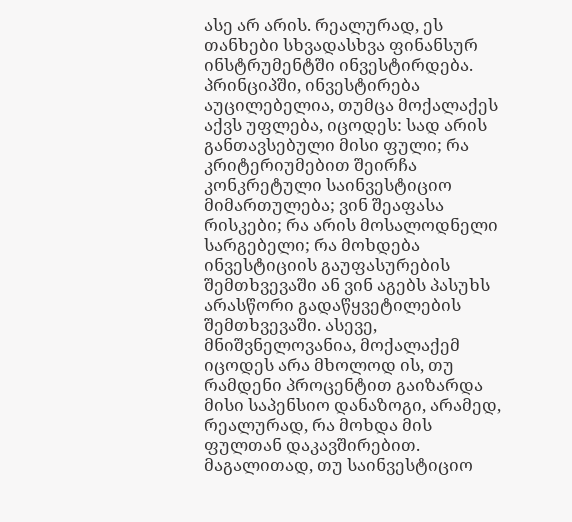ასე არ არის. რეალურად, ეს თანხები სხვადასხვა ფინანსურ ინსტრუმენტში ინვესტირდება. პრინციპში, ინვესტირება აუცილებელია, თუმცა მოქალაქეს აქვს უფლება, იცოდეს: სად არის განთავსებული მისი ფული; რა კრიტერიუმებით შეირჩა კონკრეტული საინვესტიციო მიმართულება; ვინ შეაფასა რისკები; რა არის მოსალოდნელი სარგებელი; რა მოხდება ინვესტიციის გაუფასურების შემთხვევაში ან ვინ აგებს პასუხს არასწორი გადაწყვეტილების შემთხვევაში. ასევე, მნიშვნელოვანია, მოქალაქემ იცოდეს არა მხოლოდ ის, თუ რამდენი პროცენტით გაიზარდა მისი საპენსიო დანაზოგი, არამედ, რეალურად, რა მოხდა მის ფულთან დაკავშირებით. მაგალითად, თუ საინვესტიციო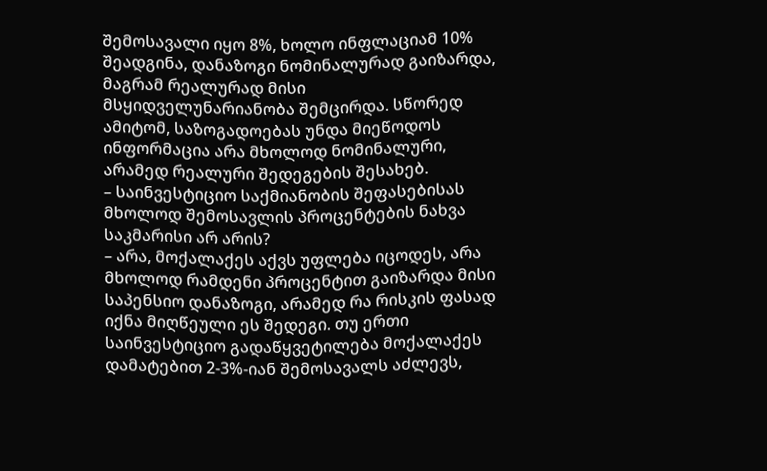შემოსავალი იყო 8%, ხოლო ინფლაციამ 10% შეადგინა, დანაზოგი ნომინალურად გაიზარდა, მაგრამ რეალურად მისი მსყიდველუნარიანობა შემცირდა. სწორედ ამიტომ, საზოგადოებას უნდა მიეწოდოს ინფორმაცია არა მხოლოდ ნომინალური, არამედ რეალური შედეგების შესახებ.
– საინვესტიციო საქმიანობის შეფასებისას მხოლოდ შემოსავლის პროცენტების ნახვა საკმარისი არ არის?
– არა, მოქალაქეს აქვს უფლება იცოდეს, არა მხოლოდ რამდენი პროცენტით გაიზარდა მისი საპენსიო დანაზოგი, არამედ რა რისკის ფასად იქნა მიღწეული ეს შედეგი. თუ ერთი საინვესტიციო გადაწყვეტილება მოქალაქეს დამატებით 2-3%-იან შემოსავალს აძლევს,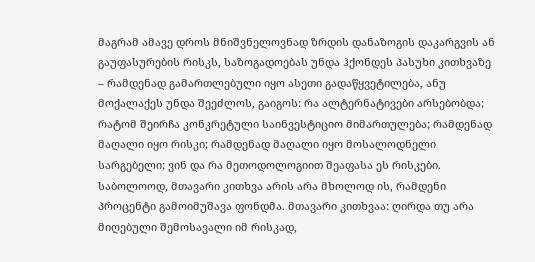მაგრამ ამავე დროს მნიშვნელოვნად ზრდის დანაზოგის დაკარგვის ან გაუფასურების რისკს, საზოგადოებას უნდა ჰქონდეს პასუხი კითხვაზე – რამდენად გამართლებული იყო ასეთი გადაწყვეტილება, ანუ მოქალაქეს უნდა შეეძლოს, გაიგოს: რა ალტერნატივები არსებობდა; რატომ შეირჩა კონკრეტული საინვესტიციო მიმართულება; რამდენად მაღალი იყო რისკი; რამდენად მაღალი იყო მოსალოდნელი სარგებელი; ვინ და რა მეთოდოლოგიით შეაფასა ეს რისკები. საბოლოოდ, მთავარი კითხვა არის არა მხოლოდ ის, რამდენი პროცენტი გამოიმუშავა ფონდმა. მთავარი კითხვაა: ღირდა თუ არა მიღებული შემოსავალი იმ რისკად,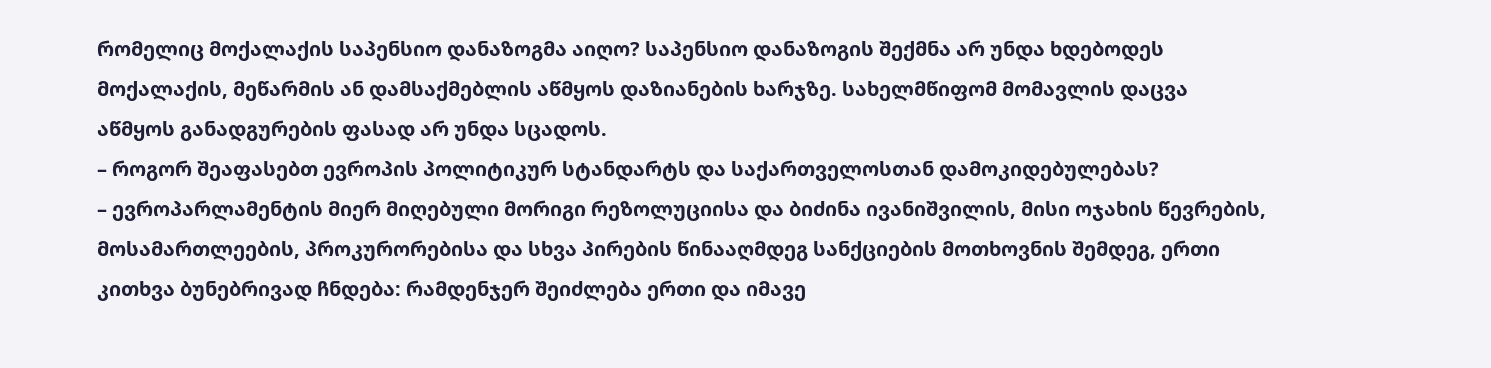რომელიც მოქალაქის საპენსიო დანაზოგმა აიღო? საპენსიო დანაზოგის შექმნა არ უნდა ხდებოდეს მოქალაქის, მეწარმის ან დამსაქმებლის აწმყოს დაზიანების ხარჯზე. სახელმწიფომ მომავლის დაცვა აწმყოს განადგურების ფასად არ უნდა სცადოს.
– როგორ შეაფასებთ ევროპის პოლიტიკურ სტანდარტს და საქართველოსთან დამოკიდებულებას?
– ევროპარლამენტის მიერ მიღებული მორიგი რეზოლუციისა და ბიძინა ივანიშვილის, მისი ოჯახის წევრების, მოსამართლეების, პროკურორებისა და სხვა პირების წინააღმდეგ სანქციების მოთხოვნის შემდეგ, ერთი კითხვა ბუნებრივად ჩნდება: რამდენჯერ შეიძლება ერთი და იმავე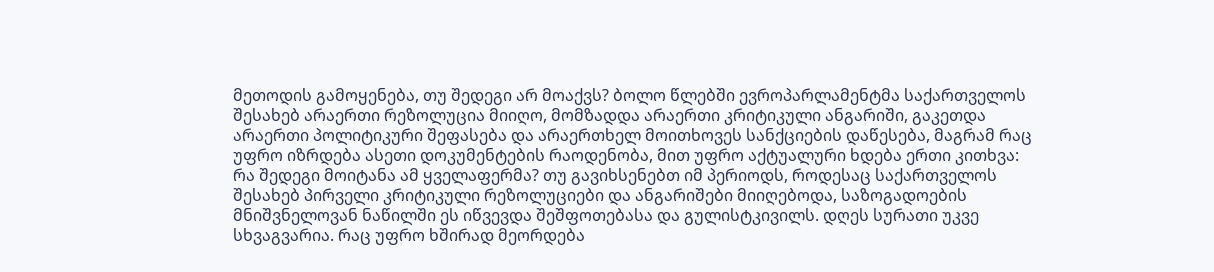მეთოდის გამოყენება, თუ შედეგი არ მოაქვს? ბოლო წლებში ევროპარლამენტმა საქართველოს შესახებ არაერთი რეზოლუცია მიიღო, მომზადდა არაერთი კრიტიკული ანგარიში, გაკეთდა არაერთი პოლიტიკური შეფასება და არაერთხელ მოითხოვეს სანქციების დაწესება, მაგრამ რაც უფრო იზრდება ასეთი დოკუმენტების რაოდენობა, მით უფრო აქტუალური ხდება ერთი კითხვა: რა შედეგი მოიტანა ამ ყველაფერმა? თუ გავიხსენებთ იმ პერიოდს, როდესაც საქართველოს შესახებ პირველი კრიტიკული რეზოლუციები და ანგარიშები მიიღებოდა, საზოგადოების მნიშვნელოვან ნაწილში ეს იწვევდა შეშფოთებასა და გულისტკივილს. დღეს სურათი უკვე სხვაგვარია. რაც უფრო ხშირად მეორდება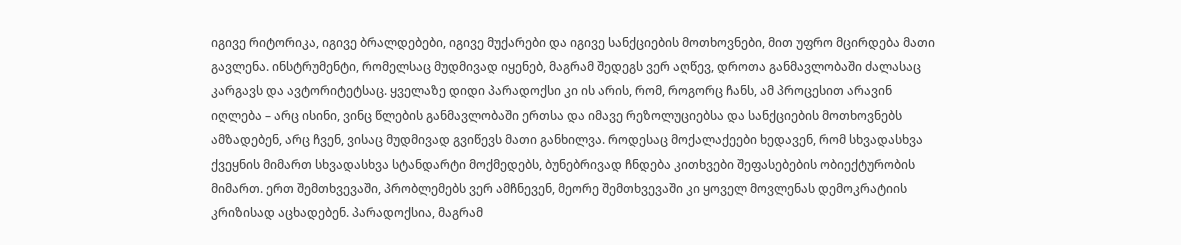იგივე რიტორიკა, იგივე ბრალდებები, იგივე მუქარები და იგივე სანქციების მოთხოვნები, მით უფრო მცირდება მათი გავლენა. ინსტრუმენტი, რომელსაც მუდმივად იყენებ, მაგრამ შედეგს ვერ აღწევ, დროთა განმავლობაში ძალასაც კარგავს და ავტორიტეტსაც. ყველაზე დიდი პარადოქსი კი ის არის, რომ, როგორც ჩანს, ამ პროცესით არავინ იღლება – არც ისინი, ვინც წლების განმავლობაში ერთსა და იმავე რეზოლუციებსა და სანქციების მოთხოვნებს ამზადებენ, არც ჩვენ, ვისაც მუდმივად გვიწევს მათი განხილვა. როდესაც მოქალაქეები ხედავენ, რომ სხვადასხვა ქვეყნის მიმართ სხვადასხვა სტანდარტი მოქმედებს, ბუნებრივად ჩნდება კითხვები შეფასებების ობიექტურობის მიმართ. ერთ შემთხვევაში, პრობლემებს ვერ ამჩნევენ, მეორე შემთხვევაში კი ყოველ მოვლენას დემოკრატიის კრიზისად აცხადებენ. პარადოქსია, მაგრამ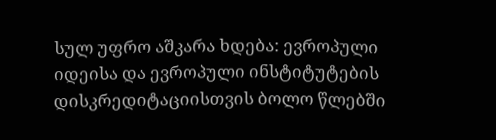სულ უფრო აშკარა ხდება: ევროპული იდეისა და ევროპული ინსტიტუტების დისკრედიტაციისთვის ბოლო წლებში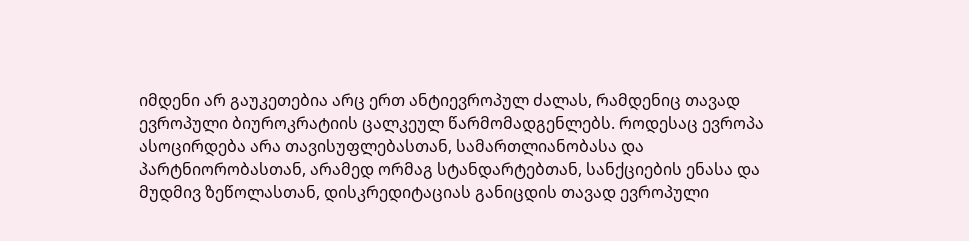იმდენი არ გაუკეთებია არც ერთ ანტიევროპულ ძალას, რამდენიც თავად ევროპული ბიუროკრატიის ცალკეულ წარმომადგენლებს. როდესაც ევროპა ასოცირდება არა თავისუფლებასთან, სამართლიანობასა და პარტნიორობასთან, არამედ ორმაგ სტანდარტებთან, სანქციების ენასა და მუდმივ ზეწოლასთან, დისკრედიტაციას განიცდის თავად ევროპული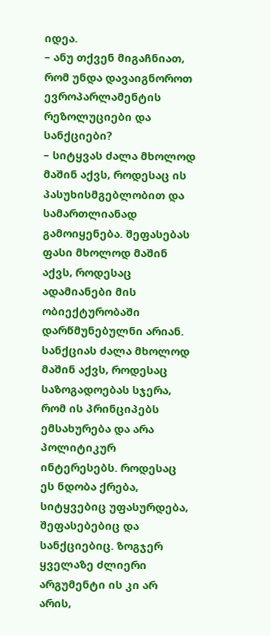იდეა.
– ანუ თქვენ მიგაჩნიათ, რომ უნდა დავაიგნოროთ ევროპარლამენტის რეზოლუციები და სანქციები?
– სიტყვას ძალა მხოლოდ მაშინ აქვს, როდესაც ის პასუხისმგებლობით და სამართლიანად გამოიყენება. შეფასებას ფასი მხოლოდ მაშინ აქვს, როდესაც ადამიანები მის ობიექტურობაში დარწმუნებულნი არიან. სანქციას ძალა მხოლოდ მაშინ აქვს, როდესაც საზოგადოებას სჯერა, რომ ის პრინციპებს ემსახურება და არა პოლიტიკურ ინტერესებს. როდესაც ეს ნდობა ქრება, სიტყვებიც უფასურდება, შეფასებებიც და სანქციებიც. ზოგჯერ ყველაზე ძლიერი არგუმენტი ის კი არ არის,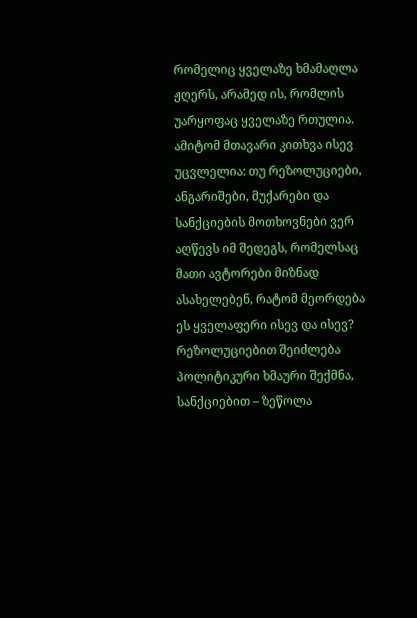რომელიც ყველაზე ხმამაღლა ჟღერს, არამედ ის, რომლის უარყოფაც ყველაზე რთულია. ამიტომ მთავარი კითხვა ისევ უცვლელია: თუ რეზოლუციები, ანგარიშები, მუქარები და სანქციების მოთხოვნები ვერ აღწევს იმ შედეგს, რომელსაც მათი ავტორები მიზნად ასახელებენ, რატომ მეორდება ეს ყველაფერი ისევ და ისევ? რეზოლუციებით შეიძლება პოლიტიკური ხმაური შექმნა, სანქციებით – ზეწოლა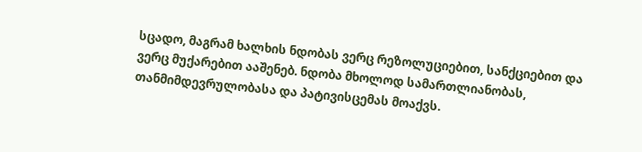სცადო, მაგრამ ხალხის ნდობას ვერც რეზოლუციებით, სანქციებით და ვერც მუქარებით ააშენებ. ნდობა მხოლოდ სამართლიანობას, თანმიმდევრულობასა და პატივისცემას მოაქვს.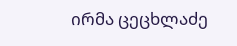ირმა ცეცხლაძე